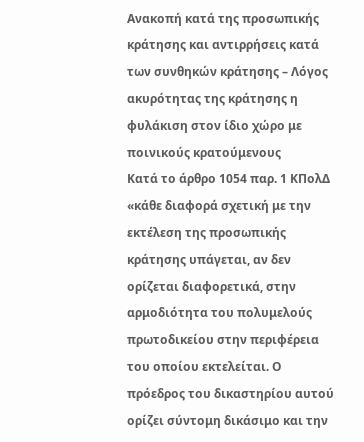Ανακοπή κατά της προσωπικής κράτησης και αντιρρήσεις κατά των συνθηκών κράτησης – Λόγος ακυρότητας της κράτησης η φυλάκιση στον ίδιο χώρο με ποινικούς κρατούμενους
Κατά το άρθρο 1054 παρ. 1 ΚΠολΔ «κάθε διαφορά σχετική με την εκτέλεση της προσωπικής κράτησης υπάγεται, αν δεν ορίζεται διαφορετικά, στην αρμοδιότητα του πολυμελούς πρωτοδικείου στην περιφέρεια του οποίου εκτελείται. Ο πρόεδρος του δικαστηρίου αυτού ορίζει σύντομη δικάσιμο και την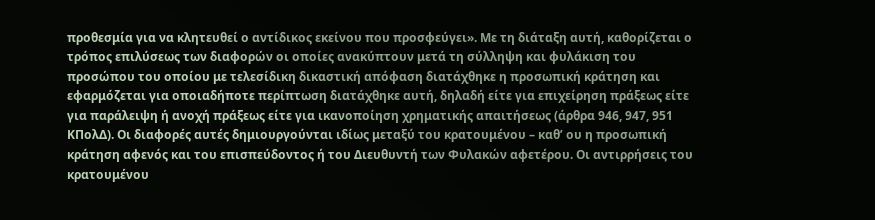προθεσμία για να κλητευθεί ο αντίδικος εκείνου που προσφεύγει». Με τη διάταξη αυτή, καθορίζεται ο τρόπος επιλύσεως των διαφορών οι οποίες ανακύπτουν μετά τη σύλληψη και φυλάκιση του προσώπου του οποίου με τελεσίδικη δικαστική απόφαση διατάχθηκε η προσωπική κράτηση και εφαρμόζεται για οποιαδήποτε περίπτωση διατάχθηκε αυτή, δηλαδή είτε για επιχείρηση πράξεως είτε για παράλειψη ή ανοχή πράξεως είτε για ικανοποίηση χρηματικής απαιτήσεως (άρθρα 946, 947, 951 ΚΠολΔ). Οι διαφορές αυτές δημιουργούνται ιδίως μεταξύ του κρατουμένου – καθ’ ου η προσωπική κράτηση αφενός και του επισπεύδοντος ή του Διευθυντή των Φυλακών αφετέρου. Οι αντιρρήσεις του κρατουμένου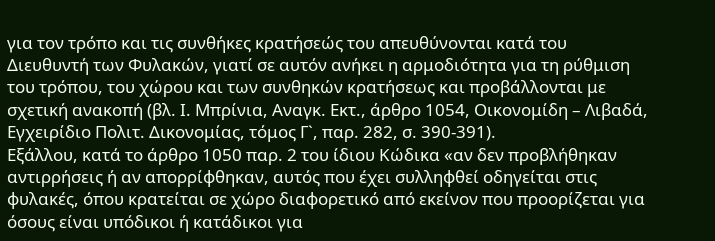για τον τρόπο και τις συνθήκες κρατήσεώς του απευθύνονται κατά του Διευθυντή των Φυλακών, γιατί σε αυτόν ανήκει η αρμοδιότητα για τη ρύθμιση του τρόπου, του χώρου και των συνθηκών κρατήσεως και προβάλλονται με σχετική ανακοπή (βλ. Ι. Μπρίνια, Αναγκ. Εκτ., άρθρο 1054, Οικονομίδη – Λιβαδά, Εγχειρίδιο Πολιτ. Δικονομίας, τόμος Γ`, παρ. 282, σ. 390-391).
Εξάλλου, κατά το άρθρο 1050 παρ. 2 του ίδιου Κώδικα «αν δεν προβλήθηκαν αντιρρήσεις ή αν απορρίφθηκαν, αυτός που έχει συλληφθεί οδηγείται στις φυλακές, όπου κρατείται σε χώρο διαφορετικό από εκείνον που προορίζεται για όσους είναι υπόδικοι ή κατάδικοι για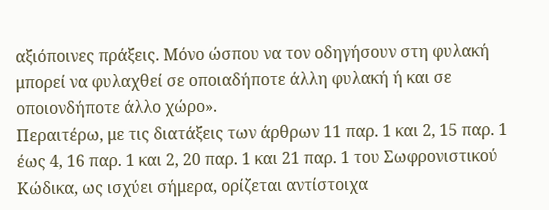αξιόποινες πράξεις. Μόνο ώσπου να τον οδηγήσουν στη φυλακή μπορεί να φυλαχθεί σε οποιαδήποτε άλλη φυλακή ή και σε οποιονδήποτε άλλο χώρο».
Περαιτέρω, με τις διατάξεις των άρθρων 11 παρ. 1 και 2, 15 παρ. 1 έως 4, 16 παρ. 1 και 2, 20 παρ. 1 και 21 παρ. 1 του Σωφρονιστικού Κώδικα, ως ισχύει σήμερα, ορίζεται αντίστοιχα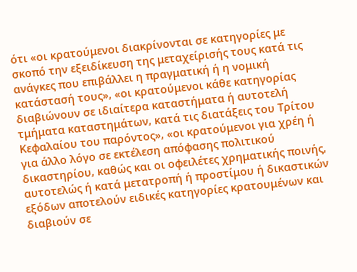ότι «οι κρατούμενοι διακρίνονται σε κατηγορίες με σκοπό την εξειδίκευση της μεταχείρισής τους κατά τις ανάγκες που επιβάλλει η πραγματική ή η νομική κατάστασή τους», «οι κρατούμενοι κάθε κατηγορίας διαβιώνουν σε ιδιαίτερα καταστήματα ή αυτοτελή τμήματα καταστημάτων, κατά τις διατάξεις του Τρίτου Κεφαλαίου του παρόντος», «οι κρατούμενοι για χρέη ή για άλλο λόγο σε εκτέλεση απόφασης πολιτικού δικαστηρίου, καθώς και οι οφειλέτες χρηματικής ποινής, αυτοτελώς ή κατά μετατροπή ή προστίμου ή δικαστικών εξόδων αποτελούν ειδικές κατηγορίες κρατουμένων και διαβιούν σε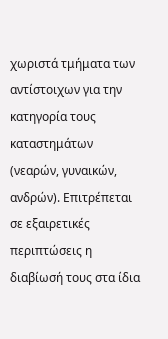χωριστά τμήματα των αντίστοιχων για την κατηγορία τους καταστημάτων (νεαρών, γυναικών, ανδρών). Επιτρέπεται σε εξαιρετικές περιπτώσεις η διαβίωσή τους στα ίδια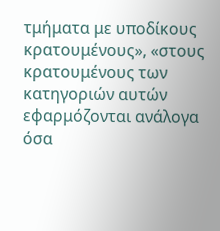τμήματα με υποδίκους κρατουμένους», «στους κρατουμένους των κατηγοριών αυτών εφαρμόζονται ανάλογα όσα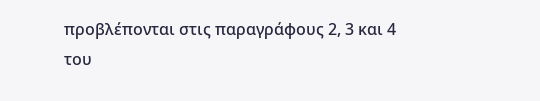προβλέπονται στις παραγράφους 2, 3 και 4 του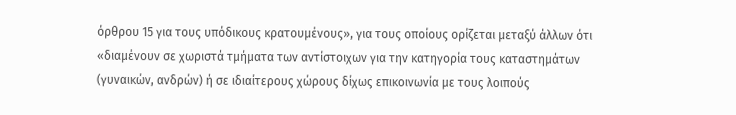όρθρου 15 για τους υπόδικους κρατουμένους», για τους οποίους ορίζεται μεταξύ άλλων ότι «διαμένουν σε χωριστά τμήματα των αντίστοιχων για την κατηγορία τους καταστημάτων (γυναικών, ανδρών) ή σε ιδιαίτερους χώρους δίχως επικοινωνία με τους λοιπούς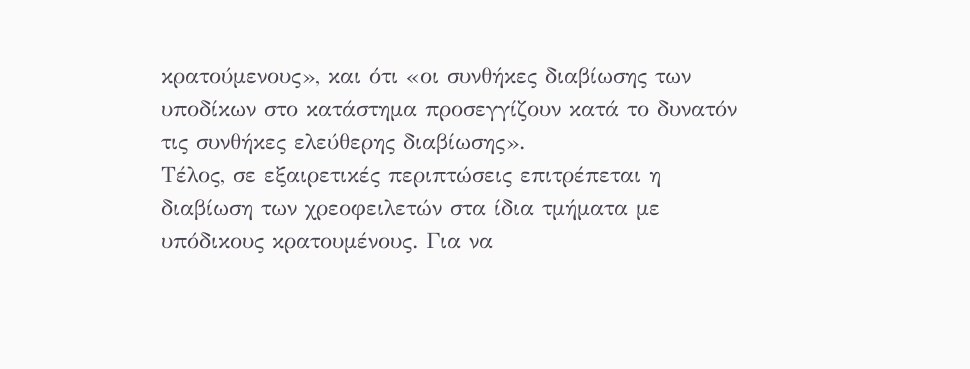κρατούμενους», και ότι «οι συνθήκες διαβίωσης των υποδίκων στο κατάστημα προσεγγίζουν κατά το δυνατόν τις συνθήκες ελεύθερης διαβίωσης».
Τέλος, σε εξαιρετικές περιπτώσεις επιτρέπεται η διαβίωση των χρεοφειλετών στα ίδια τμήματα με υπόδικους κρατουμένους. Για να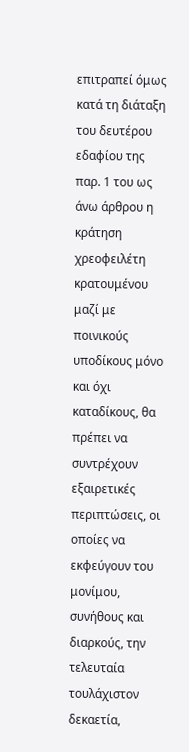επιτραπεί όμως κατά τη διάταξη του δευτέρου εδαφίου της παρ. 1 του ως άνω άρθρου η κράτηση χρεοφειλέτη κρατουμένου μαζί με ποινικούς υποδίκους μόνο και όχι καταδίκους, θα πρέπει να συντρέχουν εξαιρετικές περιπτώσεις, οι οποίες να εκφεύγουν του μονίμου, συνήθους και διαρκούς, την τελευταία τουλάχιστον δεκαετία,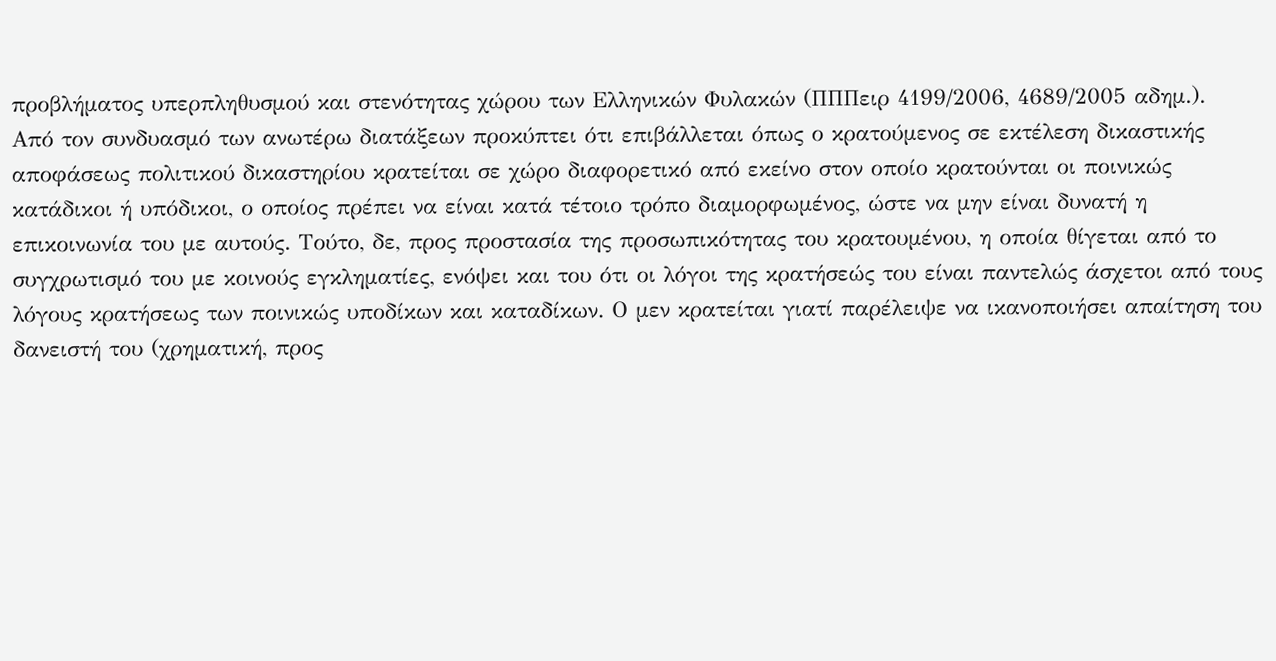προβλήματος υπερπληθυσμού και στενότητας χώρου των Ελληνικών Φυλακών (ΠΠΠειρ 4199/2006, 4689/2005 αδημ.).
Από τον συνδυασμό των ανωτέρω διατάξεων προκύπτει ότι επιβάλλεται όπως ο κρατούμενος σε εκτέλεση δικαστικής αποφάσεως πολιτικού δικαστηρίου κρατείται σε χώρο διαφορετικό από εκείνο στον οποίο κρατούνται οι ποινικώς κατάδικοι ή υπόδικοι, ο οποίος πρέπει να είναι κατά τέτοιο τρόπο διαμορφωμένος, ώστε να μην είναι δυνατή η επικοινωνία του με αυτούς. Τούτο, δε, προς προστασία της προσωπικότητας του κρατουμένου, η οποία θίγεται από το συγχρωτισμό του με κοινούς εγκληματίες, ενόψει και του ότι οι λόγοι της κρατήσεώς του είναι παντελώς άσχετοι από τους λόγους κρατήσεως των ποινικώς υποδίκων και καταδίκων. Ο μεν κρατείται γιατί παρέλειψε να ικανοποιήσει απαίτηση του δανειστή του (χρηματική, προς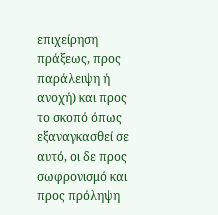επιχείρηση πράξεως, προς παράλειψη ή ανοχή) και προς το σκοπό όπως εξαναγκασθεί σε αυτό, οι δε προς σωφρονισμό και προς πρόληψη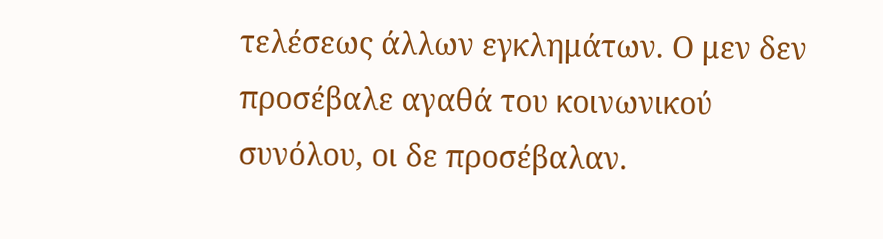τελέσεως άλλων εγκλημάτων. Ο μεν δεν προσέβαλε αγαθά του κοινωνικού συνόλου, οι δε προσέβαλαν.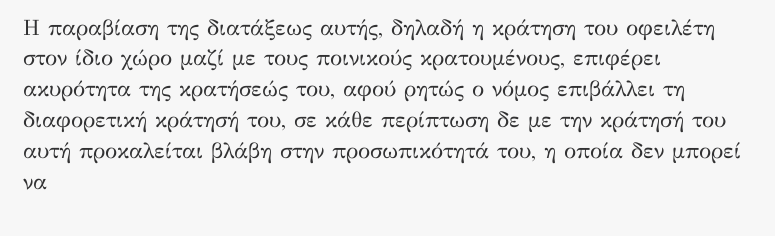Η παραβίαση της διατάξεως αυτής, δηλαδή η κράτηση του οφειλέτη στον ίδιο χώρο μαζί με τους ποινικούς κρατουμένους, επιφέρει ακυρότητα της κρατήσεώς του, αφού ρητώς ο νόμος επιβάλλει τη διαφορετική κράτησή του, σε κάθε περίπτωση δε με την κράτησή του αυτή προκαλείται βλάβη στην προσωπικότητά του, η οποία δεν μπορεί να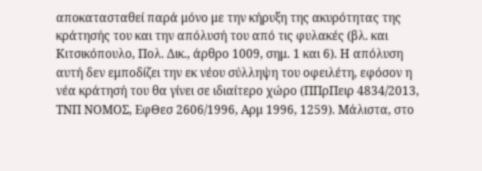αποκατασταθεί παρά μόνο με την κήρυξη της ακυρότητας της κράτησής του και την απόλυσή του από τις φυλακές (βλ. και Κιτσικόπουλο, Πολ. Δικ., άρθρο 1009, σημ. 1 και 6). Η απόλυση αυτή δεν εμποδίζει την εκ νέου σύλληψη του οφειλέτη, εφόσον η νέα κράτησή του θα γίνει σε ιδιαίτερο χώρο (ΠΠρΠειρ 4834/2013, ΤΝΠ ΝΟΜΟΣ, ΕφΘεσ 2606/1996, Αρμ 1996, 1259). Μάλιστα, στο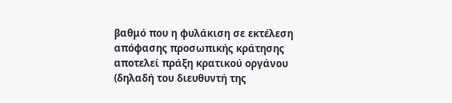βαθμό που η φυλάκιση σε εκτέλεση απόφασης προσωπικής κράτησης αποτελεί πράξη κρατικού οργάνου (δηλαδή του διευθυντή της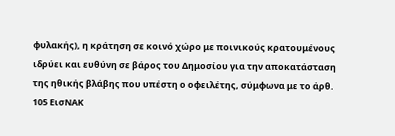φυλακής), η κράτηση σε κοινό χώρο με ποινικούς κρατουμένους ιδρύει και ευθύνη σε βάρος του Δημοσίου για την αποκατάσταση της ηθικής βλάβης που υπέστη ο οφειλέτης, σύμφωνα με το άρθ. 105 ΕισΝΑΚ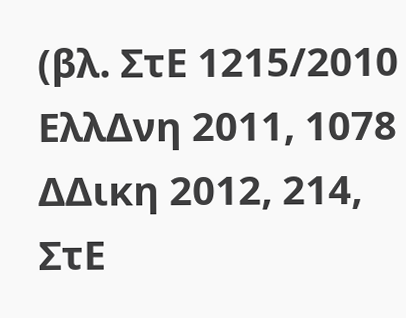(βλ. ΣτΕ 1215/2010 ΕλλΔνη 2011, 1078 ΔΔικη 2012, 214, ΣτΕ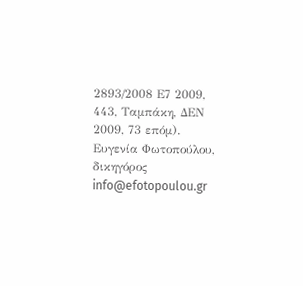2893/2008 Ε7 2009, 443, Ταμπάκη, ΔΕΝ 2009, 73 επόμ).
Ευγενία Φωτοπούλου, δικηγόρος
info@efotopoulou.gr